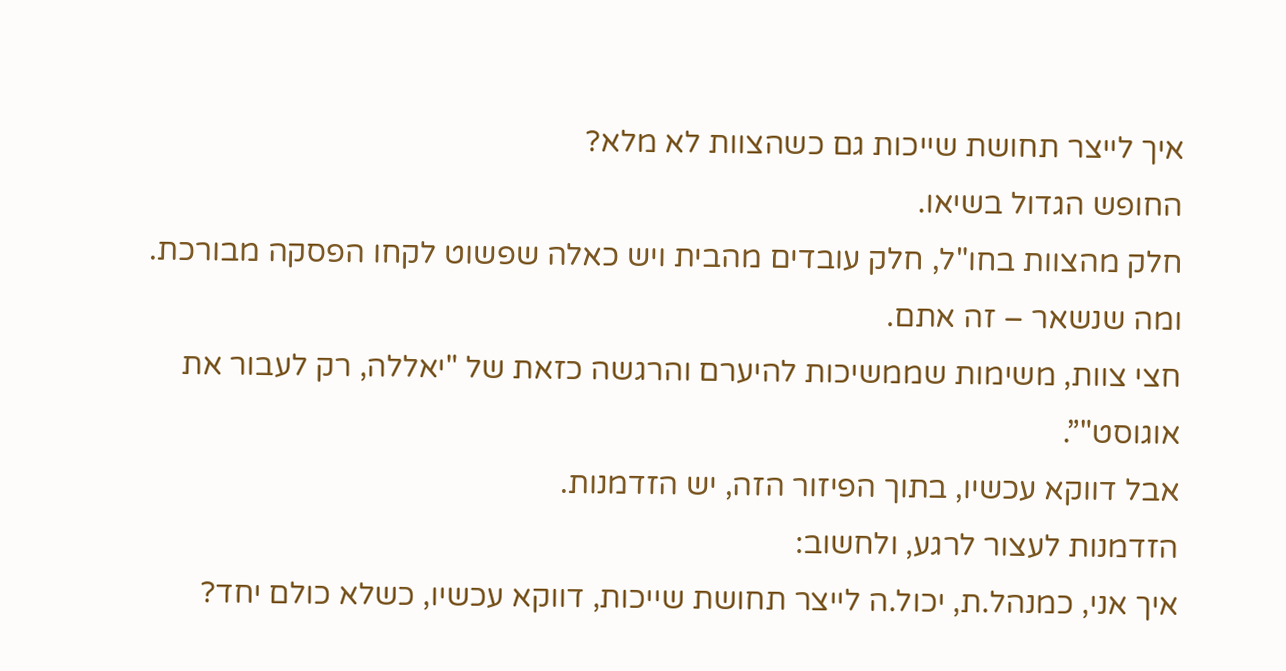איך לייצר תחושת שייכות גם כשהצוות לא מלא?
החופש הגדול בשיאו.
חלק מהצוות בחו"ל, חלק עובדים מהבית ויש כאלה שפשוט לקחו הפסקה מבורכת.
ומה שנשאר – זה אתם.
חצי צוות, משימות שממשיכות להיערם והרגשה כזאת של "יאללה, רק לעבור את אוגוסט"”.
אבל דווקא עכשיו, בתוך הפיזור הזה, יש הזדמנות.
הזדמנות לעצור לרגע, ולחשוב:
איך אני, כמנהל.ת, יכול.ה לייצר תחושת שייכות, דווקא עכשיו, כשלא כולם יחד?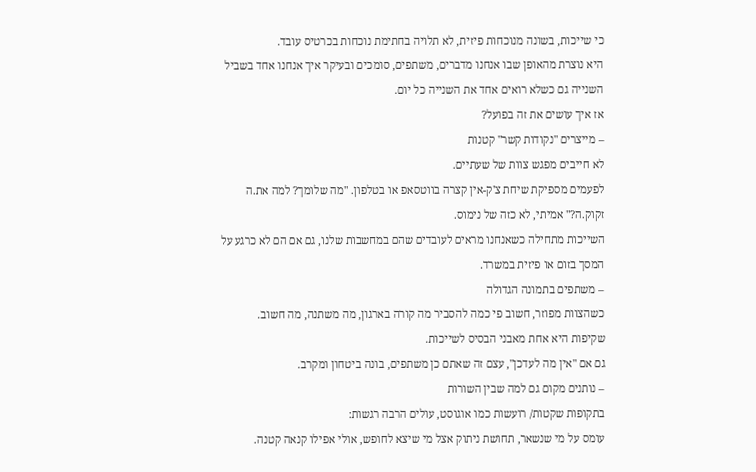כי שייכות, בשונה מנוכחות פיזית, לא תלויה בחתימת נוכחות בכרטיס עובד.
היא נוצרת מהאופן שבו אנחנו מדברים, משתפים, סומכים ובעיקר איך אנחנו אחד בשביל השנייה גם כשלא רואים אחד את השנייה כל יום.
אז איך עושים את זה בפועל?
– מייצרים "נקודות קשר" קטנות
לא חייבים מפגש צוות של שעתיים.
לפעמים מספיקת שיחת צ'ק-אין קצרה בווטסאפ או בטלפון. "מה שלומך? למה את.ה זקוק.ה?" אמיתי, לא כזה של נימוס.
השייכות מתחילה כשאנחנו מראים לעובדים שהם במחשבות שלנו, גם אם הם לא כרגע על המסך בזום או פיזית במשרד.
– משתפים בתמונה הגדולה
כשהצוות מפוזר, חשוב פי כמה להסביר מה קורה בארגון, מה משתנה, מה חשוב.
שקיפות היא אחת מאבני הבסיס לשייכות.
גם אם "אין מה לעדכן", עצם זה שאתם כן משתפים, בונה ביטחון ומקרב.
– נותנים מקום גם למה שבין השורות
בתקופות שקטות/ רועשות כמו אוגוסט, עולים הרבה רגשות:
עומס על מי שנשאר, תחושת ניתוק אצל מי שיצא לחופש, אולי אפילו קנאה קטנה.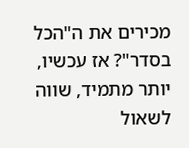מכירים את ה"הכל בסדר"? אז עכשיו, יותר מתמיד, שווה לשאול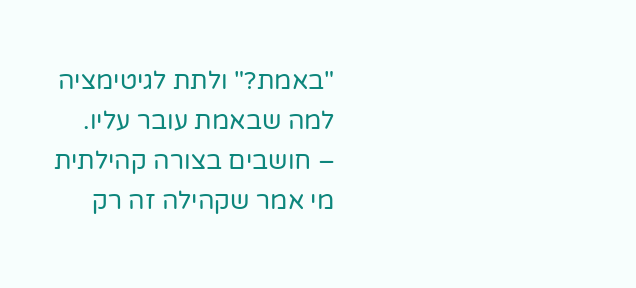"באמת?" ולתת לגיטימציה למה שבאמת עובר עליו.
– חושבים בצורה קהילתית
מי אמר שקהילה זה רק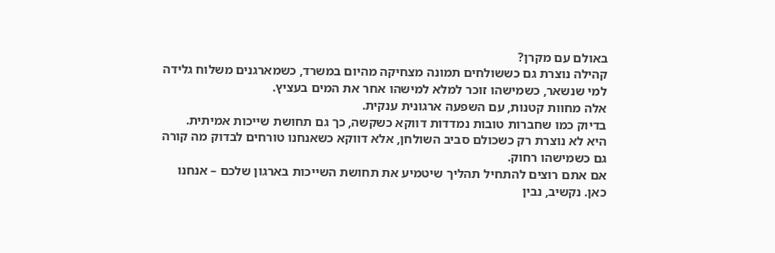באולם עם מקרן?
קהילה נוצרת גם כששולחים תמונה מצחיקה מהיום במשרד, כשמארגנים משלוח גלידה למי שנשאר, כשמישהו זוכר למלא למישהו אחר את המים בעציץ.
אלה מחוות קטנות, עם השפעה ארגונית ענקית.
בדיוק כמו שחברות טובות נמדדות דווקא כשקשה, כך גם תחושת שייכות אמיתית.
היא לא נוצרת רק כשכולם סביב השולחן, אלא דווקא כשאנחנו טורחים לבדוק מה קורה גם כשמישהו רחוק.
אם אתם רוצים להתחיל תהליך שיטמיע את תחושת השייכות בארגון שלכם – אנחנו כאן. נקשיב, נבין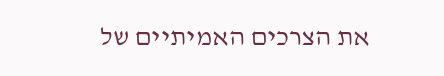את הצרכים האמיתיים של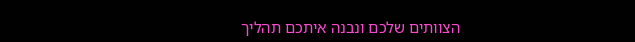הצוותים שלכם ונבנה איתכם תהליך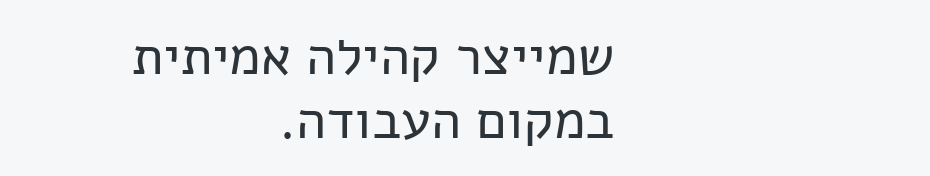שמייצר קהילה אמיתית במקום העבודה.